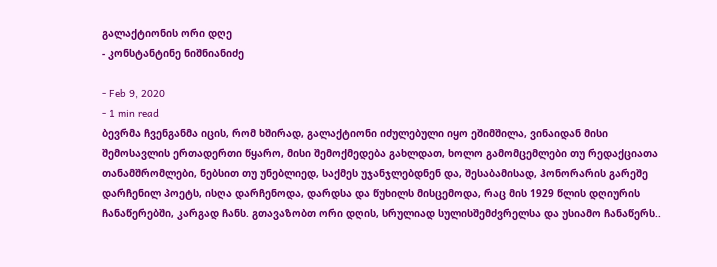გალაქტიონის ორი დღე
- კონსტანტინე ნიშნიანიძე

- Feb 9, 2020
- 1 min read
ბევრმა ჩვენგანმა იცის, რომ ხშირად, გალაქტიონი იძულებული იყო ეშიმშილა, ვინაიდან მისი შემოსავლის ერთადერთი წყარო, მისი შემოქმედება გახლდათ, ხოლო გამომცემლები თუ რედაქციათა თანამშრომლები, ნებსით თუ უნებლიედ, საქმეს უჯანჯლებდნენ და, შესაბამისად, ჰონორარის გარეშე დარჩენილ პოეტს, ისღა დარჩენოდა, დარდსა და წუხილს მისცემოდა, რაც მის 1929 წლის დღიურის ჩანაწერებში, კარგად ჩანს. გთავაზობთ ორი დღის, სრულიად სულისშემძვრელსა და უსიამო ჩანაწერს..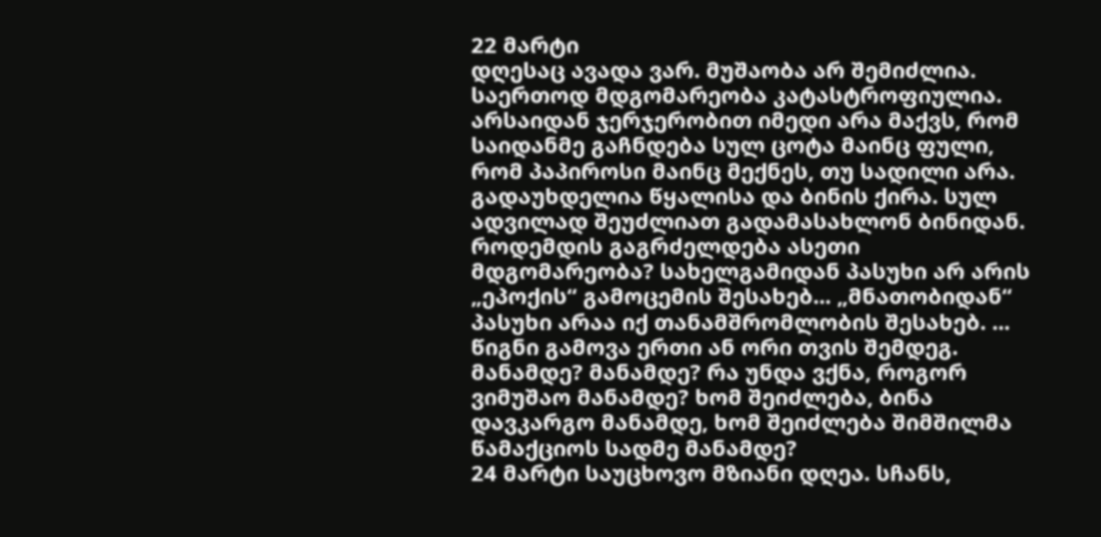22 მარტი
დღესაც ავადა ვარ. მუშაობა არ შემიძლია. საერთოდ მდგომარეობა კატასტროფიულია. არსაიდან ჯერჯერობით იმედი არა მაქვს, რომ საიდანმე გაჩნდება სულ ცოტა მაინც ფული, რომ პაპიროსი მაინც მექნეს, თუ სადილი არა. გადაუხდელია წყალისა და ბინის ქირა. სულ ადვილად შეუძლიათ გადამასახლონ ბინიდან. როდემდის გაგრძელდება ასეთი მდგომარეობა? სახელგამიდან პასუხი არ არის „ეპოქის“ გამოცემის შესახებ... „მნათობიდან“ პასუხი არაა იქ თანამშრომლობის შესახებ. ... წიგნი გამოვა ერთი ან ორი თვის შემდეგ. მანამდე? მანამდე? რა უნდა ვქნა, როგორ ვიმუშაო მანამდე? ხომ შეიძლება, ბინა დავკარგო მანამდე, ხომ შეიძლება შიმშილმა წამაქციოს სადმე მანამდე?
24 მარტი საუცხოვო მზიანი დღეა. სჩანს,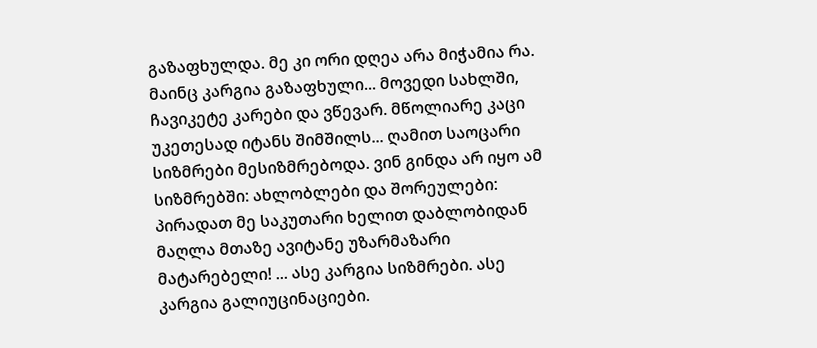გაზაფხულდა. მე კი ორი დღეა არა მიჭამია რა. მაინც კარგია გაზაფხული... მოვედი სახლში, ჩავიკეტე კარები და ვწევარ. მწოლიარე კაცი უკეთესად იტანს შიმშილს... ღამით საოცარი სიზმრები მესიზმრებოდა. ვინ გინდა არ იყო ამ სიზმრებში: ახლობლები და შორეულები: პირადათ მე საკუთარი ხელით დაბლობიდან მაღლა მთაზე ავიტანე უზარმაზარი მატარებელი! ... ასე კარგია სიზმრები. ასე კარგია გალიუცინაციები.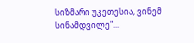სიზმარი უკეთესია, ვინემ სინამდვილე"...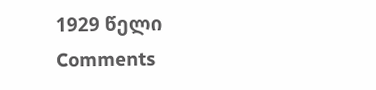1929 წელი
Comments